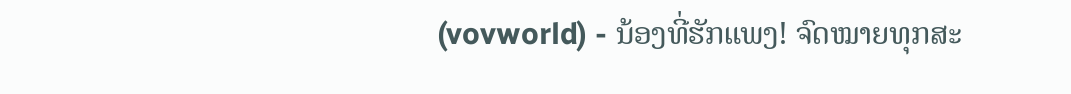(vovworld) - ນ້ອງທີ່ຮັກແພງ! ຈົດໝາຍທຸກສະ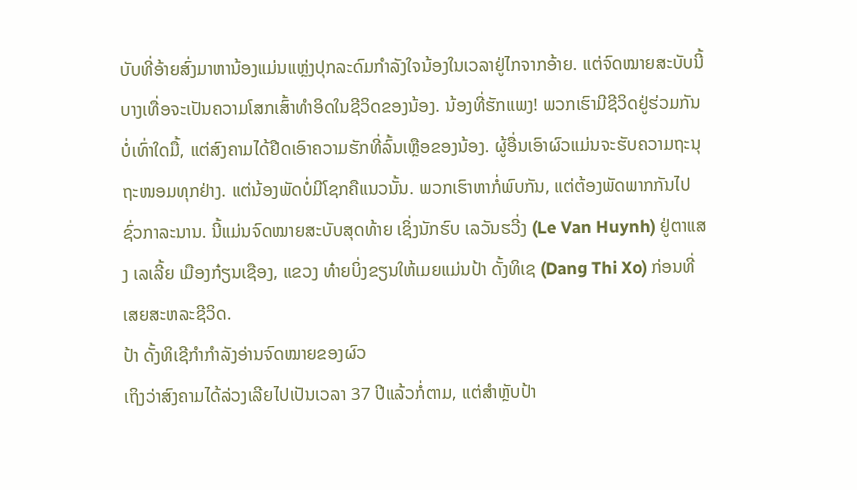ບັບທີ່ອ້າຍສົ່ງມາຫານ້ອງແມ່ນແຫຼ່ງປຸກລະດົມກຳລັງໃຈນ້ອງໃນເວລາຢູ່ໄກຈາກອ້າຍ. ແຕ່ຈົດໝາຍສະບັບນີ້ບາງເທື່ອຈະເປັນຄວາມໂສກເສົ້າທຳອິດໃນຊີວິດຂອງນ້ອງ. ນ້ອງທີ່ຮັກແພງ! ພວກເຮົາມີຊີວິດຢູ່ຮ່ວມກັນບໍ່ເທົ່າໃດມື້, ແຕ່ສົງຄາມໄດ້ຢືດເອົາຄວາມຮັກທີ່ລົ້ນເຫຼືອຂອງນ້ອງ. ຜູ້ອື່ນເອົາຜົວແມ່ນຈະຮັບຄວາມຖະນຸຖະໜອມທຸກຢ່າງ. ແຕ່ນ້ອງພັດບໍ່ມີໂຊກຄືແນວນັ້ນ. ພວກເຮົາຫາກໍ່ພົບກັນ, ແຕ່ຕ້ອງພັດພາກກັນໄປຊົ່ວກາລະນານ. ນີ້ແມ່ນຈົດໝາຍສະບັບສຸດທ້າຍ ເຊິ່ງນັກຮົບ ເລວັນຮວີ່ງ (Le Van Huynh) ຢູ່ຕາແສງ ເລເລີ້ຍ ເມືອງກ໋ຽນເຊືອງ, ແຂວງ ທ໋າຍບິ່ງຂຽນໃຫ້ເມຍແມ່ນປ້າ ດັ້ງທິເຊ (Dang Thi Xo) ກ່ອນທີ່ເສຍສະຫລະຊີວິດ.
ປ້າ ດັ້ງທິເຊີກຳກຳລັງອ່ານຈົດໝາຍຂອງຜົວ
ເຖິງວ່າສົງຄາມໄດ້ລ່ວງເລີຍໄປເປັນເວລາ 37 ປີແລ້ວກໍ່ຕາມ, ແຕ່ສຳຫຼັບປ້າ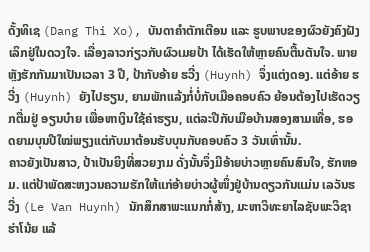ດັ້ງທິເຊ (Dang Thi Xo), ບັນດາຄຳຕັກເຕືອນ ແລະ ຮູບພາບຂອງຜົວຍັງຄົງຝັງເລິກຢູ່ໃນດວງໃຈ. ເລື່ອງລາວກ່ຽວກັບຜົວເມຍປ້າ ໄດ້ເຮັດໃຫ້ຫຼາຍຄົນຕື້ນຕັນໃຈ. ພາຍຫຼັງຮັກກັນມາເປັນເວລາ 3 ປີ, ປ້າກັບອ້າຍ ຮວີ່ງ (Huynh) ຈຶ່ງແຕ່ງດອງ. ແຕ່ອ້າຍ ຮວີ່ງ (Huynh) ຍັງໄປຮຽນ, ຍາມພັກແລ້ງກໍ່ບໍ່ກັບເມືອຄອບຄົວ ຍ້ອນຕ້ອງໄປເຮັດວຽກຕື່ມຢູ່ ອຽນບ໋າຍ ເພື່ອຫາເງິນໃຊ້ຄ່າຮຽນ, ແຕ່ລະປີກັບເມືອບ້ານສອງສາມເທື່ອ, ຮອດຍາມບຸນປີໃໝ່ພຽງແຕ່ກັບມາຕ້ອນຮັບບຸນກັບຄອບຄົວ 3 ວັນເທົ່ານັ້ນ.
ຄາວຍັງເປັນສາວ, ປ້າເປັນຍິງທີ່ສວຍງາມ ດັ່ງນັ້ນຈຶ່ງມີອ້າຍບ່າວຫຼາຍຄົນສົນໃຈ, ຮັກຫອມ. ແຕ່ປ້າພັດສະຫງວນຄວາມຮັກໃຫ້ແກ່ອ້າຍບ່າວຜູ້ໜຶ່ງຢູ່ບ້ານດຽວກັນແມ່ນ ເລວັນຮວີ່ງ (Le Van Huynh) ນັກສຶກສາພະແນກກໍ່ສ້າງ, ມະຫາວິທະຍາໄລຊັບພະວິຊາ ຮ່າໂນ້ຍ ແລ້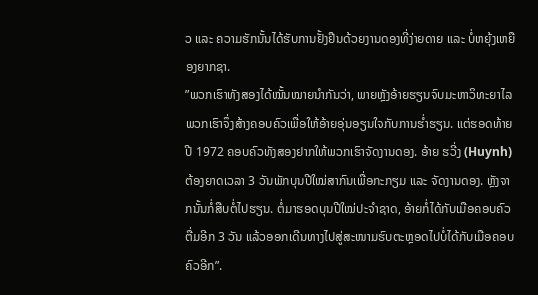ວ ແລະ ຄວາມຮັກນັ້ນໄດ້ຮັບການຢັ້ງຢືນດ້ວຍງານດອງທີ່ງ່າຍດາຍ ແລະ ບໍ່ຫຍຸ້ງເຫຍືອງຍາກຊາ.
”ພວກເຮົາທັງສອງໄດ້ໝັ້ນໝາຍນຳກັນວ່າ, ພາຍຫຼັງອ້າຍຮຽນຈົບມະຫາວິທະຍາໄລພວກເຮົາຈຶ່ງສ້າງຄອບຄົວເພື່ອໃຫ້ອ້າຍອຸ່ນອຽນໃຈກັບການຮ່ຳຮຽນ. ແຕ່ຮອດທ້າຍປີ 1972 ຄອບຄົວທັງສອງຢາກໃຫ້ພວກເຮົາຈັດງານດອງ. ອ້າຍ ຮວີ່ງ (Huynh) ຕ້ອງຍາດເວລາ 3 ວັນພັກບຸນປີໃໝ່ສາກົນເພື່ອກະກຽມ ແລະ ຈັດງານດອງ. ຫຼັງຈາກນັ້ນກໍ່ສືບຕໍ່ໄປຮຽນ. ຕໍ່ມາຮອດບຸນປີໃໝ່ປະຈຳຊາດ, ອ້າຍກໍ່ໄດ້ກັບເມືອຄອບຄົວຕື່ມອີກ 3 ວັນ ແລ້ວອອກເດີນທາງໄປສູ່ສະໜາມຮົບຕະຫຼອດໄປບໍ່ໄດ້ກັບເມືອຄອບຄົວອີກ”.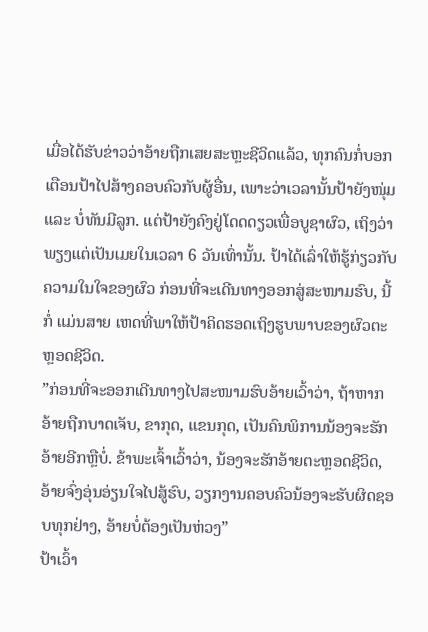ເມື່ອໄດ້ຮັບຂ່າວວ່າອ້າຍຖືກເສຍສະຫຼະຊີວິດແລ້ວ, ທຸກຄົນກໍ່ບອກເຕືອນປ້າໄປສ້າງຄອບຄົວກັບຜູ້ອື່ນ, ເພາະວ່າເວລານັ້ນປ້າຍັງໜຸ່ມ ແລະ ບໍ່ທັນມີລູກ. ແຕ່ປ້າຍັງຄົງຢູ່ໂດດດຽວເພື່ອບູຊາຜົວ, ເຖິງວ່າພຽງແຕ່ເປັນເມຍໃນເວລາ 6 ວັນເທົ່ານັ້ນ. ປ້າໄດ້ເລົ່າໃຫ້ຮູ້ກ່ຽວກັບຄວາມໃນໃຈຂອງຜົວ ກ່ອນທີ່ຈະເດີນທາງອອກສູ່ສະໜາມຮົບ, ນີ້ກໍ່ ແມ່ນສາຍ ເຫດທີ່ພາໃຫ້ປ້າຄິດຮອດເຖິງຮູບພາບຂອງຜົວຕະຫຼອດຊີວິດ.
”ກ່ອນທີ່ຈະອອກເດີນທາງໄປສະໜາມຮົບອ້າຍເວົ້າວ່າ, ຖ້າຫາກອ້າຍຖືກບາດເຈັບ, ຂາກຸດ, ແຂນກຸດ, ເປັນຄົນພິການນ້ອງຈະຮັກອ້າຍອີກຫຼືບໍ່. ຂ້າພະເຈົ້າເວົ້າວ່າ, ນ້ອງຈະຮັກອ້າຍຕະຫຼອດຊີວິດ, ອ້າຍຈົ່ງອຸ່ນອ່ຽນໃຈໄປສູ້ຮົບ, ວຽກງານຄອບຄົວນ້ອງຈະຮັບຜິດຊອບທຸກຢ່າງ, ອ້າຍບໍ່ຕ້ອງເປັນຫ່ວງ”
ປ້າເວົ້າ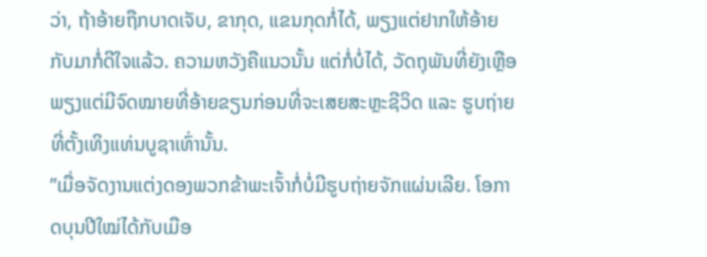ວ່າ, ຖ້າອ້າຍຖືກບາດເຈັບ, ຂາກຸດ, ແຂນກຸດກໍ່ໄດ້, ພຽງແຕ່ຢາກໃຫ້ອ້າຍກັບມາກໍ່ດີໃຈແລ້ວ. ຄວາມຫວັງຄືແນວນັ້ນ ແຕ່ກໍ່ບໍ່ໄດ້, ວັດຖຸພັນທີ່ຍັງເຫຼືອພຽງແຕ່ມີຈົດໝາຍທີ່ອ້າຍຂຽນກ່ອນທີ່ຈະເສຍສະຫຼະຊີວິດ ແລະ ຮູບຖ່າຍທີ່ຕັ້ງເທິງແທ່ນບູຊາເທົ່ານັ້ນ.
”ເມື່ອຈັດງານແຕ່ງດອງພວກຂ້າພະເຈົ້າກໍ່ບໍ່ມີຮູບຖ່າຍຈັກແຜ່ນເລີຍ. ໂອກາດບຸນປີໃໝ່ໄດ້ກັບເມືອ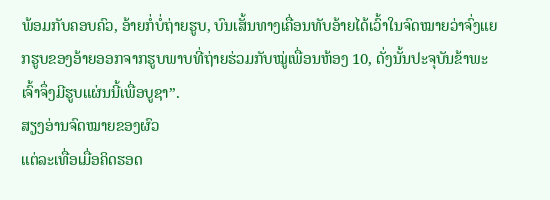ພ້ອມກັບຄອບຄົວ, ອ້າຍກໍ່ບໍ່ຖ່າຍຮູບ, ບົນເສັ້ນທາງເຄື່ອນທັບອ້າຍໄດ້ເວົ້າໃນຈົດໝາຍວ່າຈົ່ງແຍກຮູບຂອງອ້າຍອອກຈາກຮູບພາບທີ່ຖ່າຍຮ່ວມກັບໝູ່ເພື່ອນຫ້ອງ 10, ດັ່ງນັ້ນປະຈຸບັນຂ້າພະເຈົ້າຈຶ່ງມີຮູບແຜ່ນນີ້ເພື່ອບູຊາ”.
ສຽງອ່ານຈົດໝາຍຂອງຜົວ
ແຕ່ລະເທື່ອເມື່ອຄິດຮອດ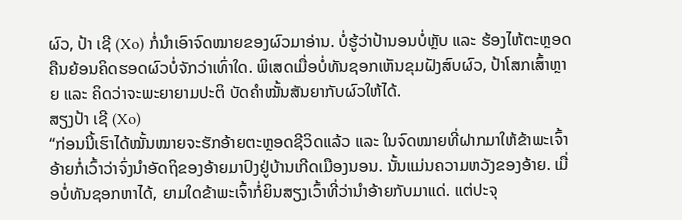ຜົວ, ປ້າ ເຊີ (Xo) ກໍ່ນຳເອົາຈົດໝາຍຂອງຜົວມາອ່ານ. ບໍ່ຮູ້ວ່າປ້ານອນບໍ່ຫຼັບ ແລະ ຮ້ອງໄຫ້ຕະຫຼອດຄືນຍ້ອນຄິດຮອດຜົວບໍ່ຈັກວ່າເທົ່າໃດ. ພິເສດເມື່ອບໍ່ທັນຊອກເຫັນຂຸມຝັງສົບຜົວ, ປ້າໂສກເສົ້າຫຼາຍ ແລະ ຄິດວ່າຈະພະຍາຍາມປະຕິ ບັດຄຳໝັ້ນສັນຍາກັບຜົວໃຫ້ໄດ້.
ສຽງປ້າ ເຊີ (Xo)
“ກ່ອນນີ້ເຮົາໄດ້ໝັ້ນໝາຍຈະຮັກອ້າຍຕະຫຼອດຊີວິດແລ້ວ ແລະ ໃນຈົດໝາຍທີ່ຝາກມາໃຫ້ຂ້າພະເຈົ້າ ອ້າຍກໍ່ເວົ້າວ່າຈົ່ງນຳອັດຖິຂອງອ້າຍມາປົງຢູ່ບ້ານເກີດເມືອງນອນ. ນັ້ນແມ່ນຄວາມຫວັງຂອງອ້າຍ. ເມື່ອບໍ່ທັນຊອກຫາໄດ້, ຍາມໃດຂ້າພະເຈົ້າກໍ່ຍິນສຽງເວົ້າທີ່ວ່ານຳອ້າຍກັບມາແດ່. ແຕ່ປະຈຸ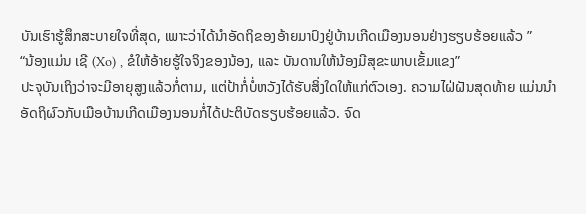ບັນເຮົາຮູ້ສຶກສະບາຍໃຈທີ່ສຸດ, ເພາະວ່າໄດ້ນຳອັດຖິຂອງອ້າຍມາປົງຢູ່ບ້ານເກີດເມືອງນອນຢ່າງຮຽບຮ້ອຍແລ້ວ ”
“ນ້ອງແມ່ນ ເຊີ (Xo) , ຂໍໃຫ້ອ້າຍຮູ້ໃຈຈິງຂອງນ້ອງ, ແລະ ບັນດານໃຫ້ນ້ອງມີສຸຂະພາບເຂັ້ມແຂງ”
ປະຈຸບັນເຖິງວ່າຈະມີອາຍຸສູງແລ້ວກໍ່ຕາມ, ແຕ່ປ້າກໍ່ບໍ່ຫວັງໄດ້ຮັບສິ່ງໃດໃຫ້ແກ່ຕົວເອງ. ຄວາມໄຝ່ຝັນສຸດທ້າຍ ແມ່ນນຳອັດຖິຜົວກັບເມືອບ້ານເກີດເມືອງນອນກໍ່ໄດ້ປະຕິບັດຮຽບຮ້ອຍແລ້ວ. ຈົດ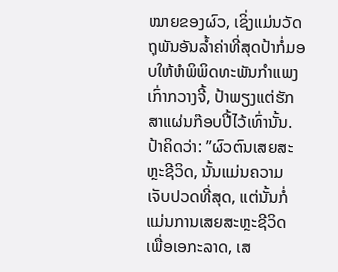ໝາຍຂອງຜົວ, ເຊິ່ງແມ່ນວັດຖຸພັນອັນລ້ຳຄ່າທີ່ສຸດປ້າກໍ່ມອບໃຫ້ຫໍພິພິດທະພັນກຳແພງເກົ່າກວາງຈີ້, ປ້າພຽງແຕ່ຮັກສາແຜ່ນກ໊ອບປີ້ໄວ້ເທົ່ານັ້ນ. ປ້າຄິດວ່າ: ”ຜົວຕົນເສຍສະຫຼະຊີວິດ, ນັ້ນແມ່ນຄວາມເຈັບປວດທີ່ສຸດ, ແຕ່ນັ້ນກໍ່ແມ່ນການເສຍສະຫຼະຊີວິດ ເພື່ອເອກະລາດ, ເສ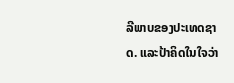ລີພາບຂອງປະເທດຊາດ. ແລະປ້າຄິດໃນໃຈວ່າ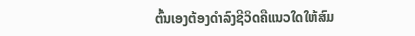ຕົ້ນເອງຕ້ອງດຳລົງຊີວິດຄືແນວໃດໃຫ້ສົມ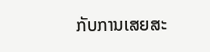ກັບການເສຍສະ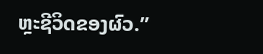ຫຼະຊີວິດຂອງຜົວ.”